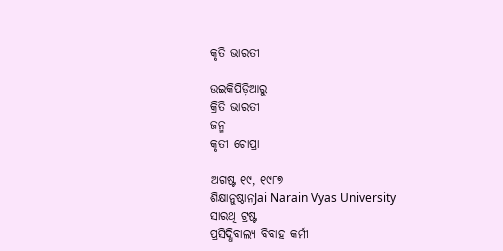କୃତି ଭାରତୀ

ଉଇକିପିଡ଼ିଆ‌ରୁ
କ୍ରିତି ଭାରତୀ
ଜନ୍ମ
କୃତୀ ଚୋପ୍ରା

ଅଗଷ୍ଟ ୧୯, ୧୯୮୭
ଶିକ୍ଷାନୁଷ୍ଠାନJai Narain Vyas University
ସାରଥି ଟ୍ରଷ୍ଟ
ପ୍ରସିଦ୍ଧିବାଲ୍ୟ ବିବାହ କର୍ମୀ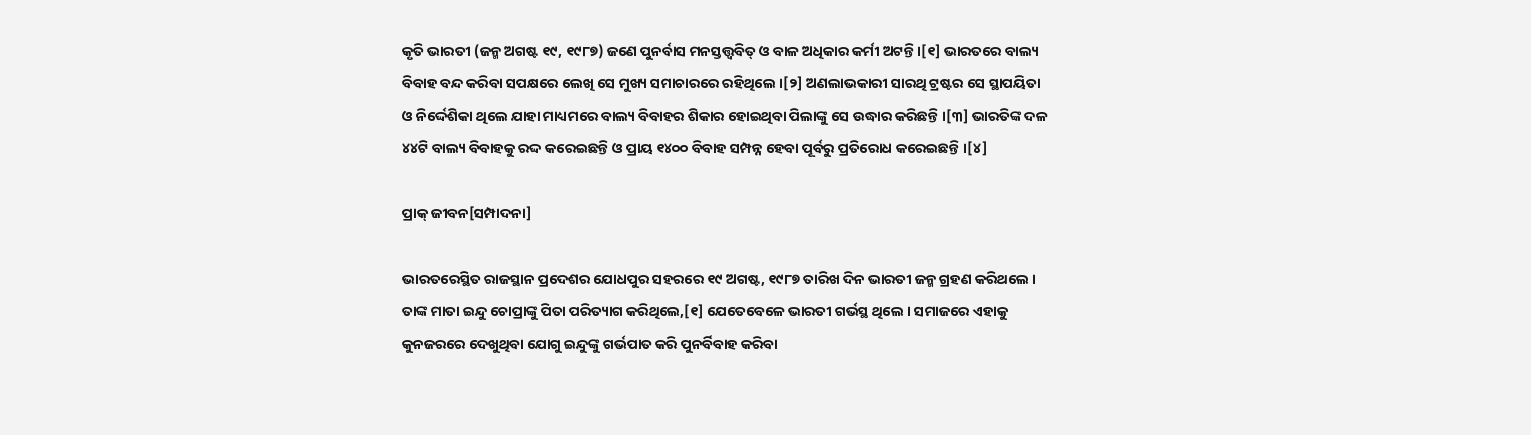କୃତି ଭାରତୀ (ଜନ୍ମ ଅଗଷ୍ଟ ୧୯, ୧୯୮୭) ଜଣେ ପୁନର୍ବାସ ମନସ୍ତତ୍ତ୍ୱବିତ୍ ଓ ବାଳ ଅଧିକାର କର୍ମୀ ଅଟନ୍ତି ।[୧] ଭାରତରେ ବାଲ୍ୟ ବିବାହ ବନ୍ଦ କରିବା ସପକ୍ଷରେ ଲେଖି ସେ ମୁଖ୍ୟ ସମାଚାରରେ ରହିଥିଲେ ।[୨] ଅଣଲାଭକାରୀ ସାରଥି ଟ୍ରଷ୍ଟର ସେ ସ୍ଥାପୟିତା ଓ ନିର୍ଦ୍ଦେଶିକା ଥିଲେ ଯାହା ମାଧ୍ୟମରେ ବାଲ୍ୟ ବିବାହର ଶିକାର ହୋଇଥିବା ପିଲାଙ୍କୁ ସେ ଉଦ୍ଧାର କରିଛନ୍ତି ।[୩] ଭାରତିଙ୍କ ଦଳ ୪୪ଟି ବାଲ୍ୟ ବିବାହକୁ ରଦ୍ଦ କରେଇଛନ୍ତି ଓ ପ୍ରାୟ ୧୪୦୦ ବିବାହ ସମ୍ପନ୍ନ ହେବା ପୂର୍ବରୁ ପ୍ରତିରୋଧ କରେଇଛନ୍ତି ।[୪]

ପ୍ରାକ୍ ଜୀବନ[ସମ୍ପାଦନା]

ଭାରତରେସ୍ଥିତ ରାଜସ୍ଥାନ ପ୍ରଦେଶର ଯୋଧପୁର ସହରରେ ୧୯ ଅଗଷ୍ଟ, ୧୯୮୭ ତାରିଖ ଦିନ ଭାରତୀ ଜନ୍ମ ଗ୍ରହଣ କରିଥଲେ । ତାଙ୍କ ମାତା ଇନ୍ଦୁ ଚୋପ୍ରାଙ୍କୁ ପିତା ପରିତ୍ୟାଗ କରିଥିଲେ,[୧] ଯେତେବେଳେ ଭାରତୀ ଗର୍ଭସ୍ଥ ଥିଲେ । ସମାଜରେ ଏହାକୁ କୁନଜରରେ ଦେଖୁଥିବା ଯୋଗୁ ଇନ୍ଦୁଙ୍କୁ ଗର୍ଭପାତ କରି ପୁନର୍ବିବାହ କରିବା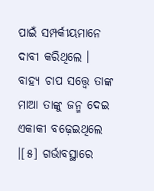ପାଇଁ ସମ୍ପର୍କୀୟମାନେ ଦାବୀ କରିଥିଲେ । ବାହ୍ୟ ଚାପ ସତ୍ତ୍ୱେ ତାଙ୍କ ମାଆ ତାଙ୍କୁ ଜନ୍ମ ଦେଇ ଏକାକୀ ବଢ଼େଇଥିଲେ ।[୫] ଗର୍ଭାବସ୍ଥାରେ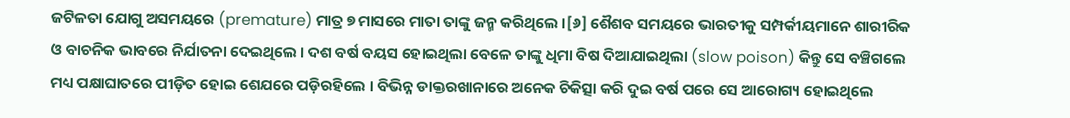ଜଟିଳତା ଯୋଗୁ ଅସମୟରେ (premature) ମାତ୍ର ୭ ମାସରେ ମାତା ତାଙ୍କୁ ଜନ୍ମ କରିଥିଲେ ।[୬] ଶୈଶବ ସମୟରେ ଭାରତୀକୁ ସମ୍ପର୍କୀୟମାନେ ଶାରୀରିକ ଓ ବାଚନିକ ଭାବରେ ନିର୍ଯାତନା ଦେଇଥିଲେ । ଦଶ ବର୍ଷ ବୟସ ହୋଇଥିଲା ବେଳେ ତାଙ୍କୁ ଧିମା ବିଷ ଦିଆଯାଇଥିଲା (slow poison) କିନ୍ତୁ ସେ ବଞ୍ଚିଗଲେ ମଧ୍ୟ ପକ୍ଷାଘାତରେ ପୀଡ଼ିତ ହୋଇ ଶେଯରେ ପଡ଼ିରହିଲେ । ବିଭିନ୍ନ ଡାକ୍ତରଖାନାରେ ଅନେକ ଚିକିତ୍ସା କରି ଦୁଇ ବର୍ଷ ପରେ ସେ ଆରୋଗ୍ୟ ହୋଇଥିଲେ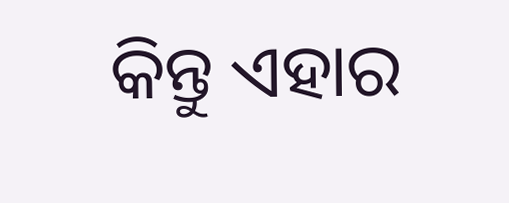କିନ୍ତୁ ଏହାର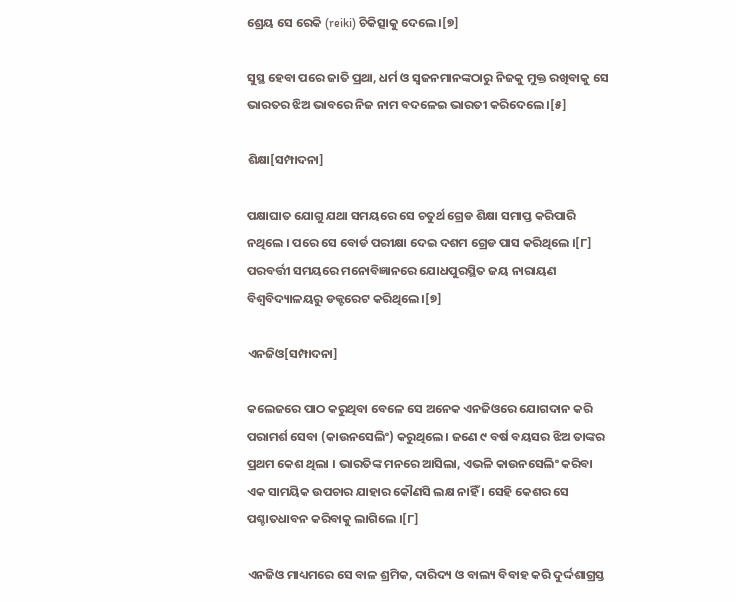ଶ୍ରେୟ ସେ ରେକି (reiki) ଚିକିତ୍ସାକୁ ଦେଲେ ।[୭]

ସୁସ୍ଥ ହେବା ପରେ ଜାତି ପ୍ରଥା, ଧର୍ମ ଓ ସ୍ୱଜନମାନଙ୍କଠାରୁ ନିଜକୁ ମୁକ୍ତ ରଖିବାକୁ ସେ ଭାରତର ଝିଅ ଭାବରେ ନିଜ ନାମ ବଦଳେଇ ଭାରତୀ କରିଦେଲେ ।[୫]

ଶିକ୍ଷା[ସମ୍ପାଦନା]

ପକ୍ଷାଘାତ ଯୋଗୁ ଯଥା ସମୟରେ ସେ ଚତୁର୍ଥ ଗ୍ରେଡ ଶିକ୍ଷା ସମାପ୍ତ କରିପାରି ନଥିଲେ । ପରେ ସେ ବୋର୍ଡ ପରୀକ୍ଷା ଦେଇ ଦଶମ ଗ୍ରେଡ ପାସ କରିଥିଲେ ।[୮] ପରବର୍ତ୍ତୀ ସମୟରେ ମନୋବିଜ୍ଞାନରେ ଯୋଧପୁରସ୍ଥିତ ଜୟ ନାରାୟଣ ବିଶ୍ୱବିଦ୍ୟାଳୟରୁ ଡକ୍ଟରେଟ କରିଥିଲେ ।[୭]

ଏନଜିଓ[ସମ୍ପାଦନା]

କଲେଜରେ ପାଠ କରୁଥିବା ବେଳେ ସେ ଅନେକ ଏନଜିଓରେ ଯୋଗଦାନ କରି ପରାମର୍ଶ ସେବା (କାଉନସେଲିଂ) କରୁଥିଲେ । ଜଣେ ୯ ବର୍ଷ ବୟସର ଝିଅ ତାଙ୍କର ପ୍ରଥମ କେଶ ଥିଲା । ଭାରତିଙ୍କ ମନରେ ଆସିଲା, ଏଭଳି କାଉନସେଲିଂ କରିବା ଏକ ସାମୟିକ ଉପଚାର ଯାହାର କୌଣସି ଲକ୍ଷ ନାହିଁ । ସେହି କେଶର ସେ ପଶ୍ଚାତଧାବନ କରିବାକୁ ଲାଗିଲେ ।[୮]

ଏନଜିଓ ମାଧ୍ୟମରେ ସେ ବାଳ ଶ୍ରମିକ, ଦାରିଦ୍ୟ ଓ ବାଲ୍ୟ ବିବାହ କରି ଦୁର୍ଦ୍ଦଶାଗ୍ରସ୍ତ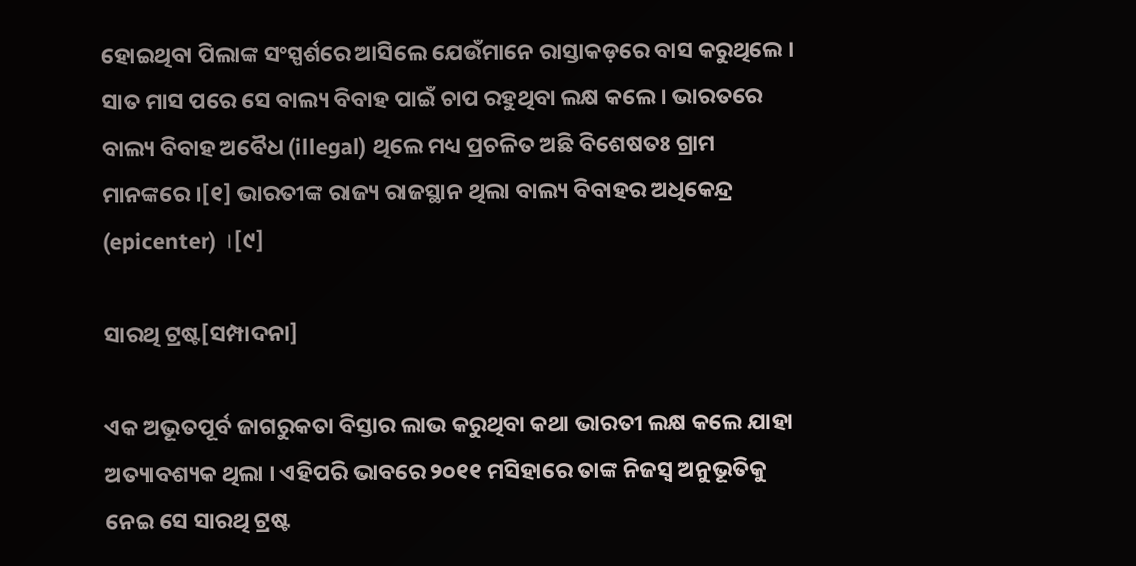ହୋଇଥିବା ପିଲାଙ୍କ ସଂସ୍ପର୍ଶରେ ଆସିଲେ ଯେଉଁମାନେ ରାସ୍ତାକଡ଼ରେ ବାସ କରୁଥିଲେ । ସାତ ମାସ ପରେ ସେ ବାଲ୍ୟ ବିବାହ ପାଇଁ ଚାପ ରହୁଥିବା ଲକ୍ଷ କଲେ । ଭାରତରେ ବାଲ୍ୟ ବିବାହ ଅବୈଧ (illegal) ଥିଲେ ମଧ୍ୟ ପ୍ରଚଳିତ ଅଛି ବିଶେଷତଃ ଗ୍ରାମ ମାନଙ୍କରେ ।[୧] ଭାରତୀଙ୍କ ରାଜ୍ୟ ରାଜସ୍ଥାନ ଥିଲା ବାଲ୍ୟ ବିବାହର ଅଧିକେନ୍ଦ୍ର (epicenter) ।[୯]

ସାରଥି ଟ୍ରଷ୍ଟ[ସମ୍ପାଦନା]

ଏକ ଅଭୂତପୂର୍ବ ଜାଗରୁକତା ବିସ୍ତାର ଲାଭ କରୁଥିବା କଥା ଭାରତୀ ଲକ୍ଷ କଲେ ଯାହା ଅତ୍ୟାବଶ୍ୟକ ଥିଲା । ଏହିପରି ଭାବରେ ୨୦୧୧ ମସିହାରେ ତାଙ୍କ ନିଜସ୍ୱ ଅନୁଭୂତିକୁ ନେଇ ସେ ସାରଥି ଟ୍ରଷ୍ଟ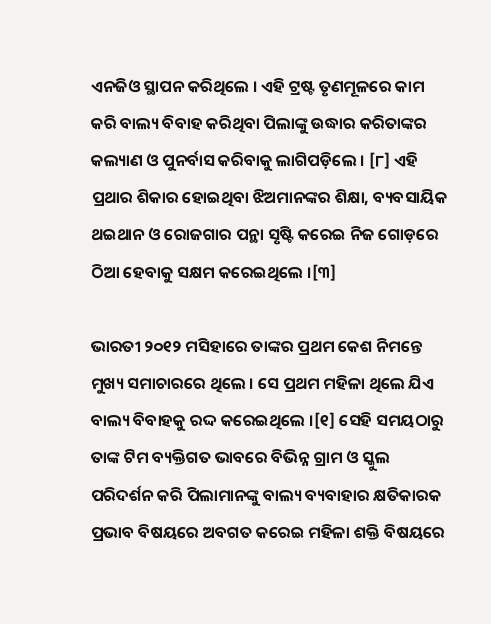ଏନଜିଓ ସ୍ଥାପନ କରିଥିଲେ । ଏହି ଟ୍ରଷ୍ଟ ତୃଣମୂଳରେ କାମ କରି ବାଲ୍ୟ ବିବାହ କରିଥିବା ପିଲାଙ୍କୁ ଉଦ୍ଧାର କରିତାଙ୍କର କଲ୍ୟାଣ ଓ ପୁନର୍ବାସ କରିବାକୁ ଲାଗିପଡ଼ିଲେ । [୮] ଏହି ପ୍ରଥାର ଶିକାର ହୋଇଥିବା ଝିଅମାନଙ୍କର ଶିକ୍ଷା, ବ୍ୟବସାୟିକ ଥଇଥାନ ଓ ରୋଜଗାର ପନ୍ଥା ସୃଷ୍ଟି କରେଇ ନିଜ ଗୋଡ଼ରେ ଠିଆ ହେବାକୁ ସକ୍ଷମ କରେଇଥିଲେ ।[୩]

ଭାରତୀ ୨୦୧୨ ମସିହାରେ ତାଙ୍କର ପ୍ରଥମ କେଶ ନିମନ୍ତେ ମୁଖ୍ୟ ସମାଚାରରେ ଥିଲେ । ସେ ପ୍ରଥମ ମହିଳା ଥିଲେ ଯିଏ ବାଲ୍ୟ ବିବାହକୁ ରଦ୍ଦ କରେଇଥିଲେ ।[୧] ସେହି ସମୟଠାରୁ ତାଙ୍କ ଟିମ ବ୍ୟକ୍ତିଗତ ଭାବରେ ବିଭିନ୍ନ ଗ୍ରାମ ଓ ସ୍କୁଲ ପରିଦର୍ଶନ କରି ପିଲାମାନଙ୍କୁ ବାଲ୍ୟ ବ୍ୟବାହାର କ୍ଷତିକାରକ ପ୍ରଭାବ ବିଷୟରେ ଅବଗତ କରେଇ ମହିଳା ଶକ୍ତି ବିଷୟରେ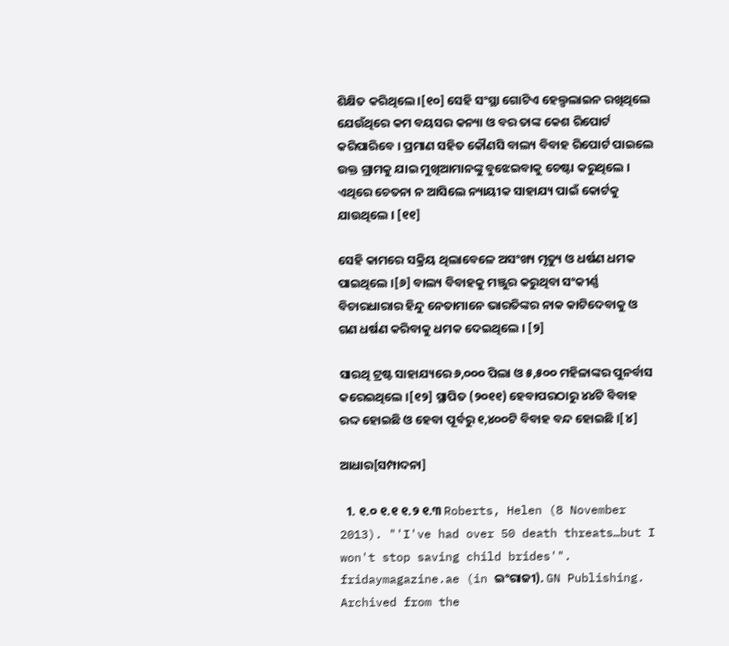ଶିକ୍ଷିତ କରିଥିଲେ ।[୧୦] ସେହି ସଂସ୍ଥା ଗୋଟିଏ ହେଲ୍ପଲାଇନ ରଖିଥିଲେ ଯେଉଁଥିରେ କମ ବୟସର କନ୍ୟା ଓ ବର ତାଙ୍କ କେଶ ରିପୋର୍ଟ କରିପାରିବେ । ପ୍ରମାଣ ସହିତ କୌଣସି ବାଲ୍ୟ ବିବାହ ରିପୋର୍ଟ ପାଇଲେ ଉକ୍ତ ଗ୍ରାମକୁ ଯାଇ ମୁଖିଆମାନଙ୍କୁ ବୁଝେଇବାକୁ ଚେଷ୍ଟା କରୁଥିଲେ । ଏଥିରେ ଚେତନା ନ ଆସିଲେ ନ୍ୟାୟୀକ ସାହାଯ୍ୟ ପାଇଁ କୋର୍ଟକୁ ଯାଉଥିଲେ । [୧୧]

ସେହି କାମରେ ସକ୍ରିୟ ଥିଲାବେଳେ ଅସଂଖ୍ୟ ମୃତ୍ୟୁ ଓ ଧର୍ଷଣ ଧମକ ପାଇଥିଲେ ।[୬] ବାଲ୍ୟ ବିବାହକୁ ମଞ୍ଜୁର କରୁଥିବା ସଂକୀର୍ଣ୍ଣ ବିଚାରଧାରାର ହିନ୍ଦୁ ନେତାମାନେ ଭାରତିଙ୍କର ନାକ କାଟିଦେବାକୁ ଓ ଗଣ ଧର୍ଷଣ କରିବାକୁ ଧମକ ଦେଇଥିଲେ । [୨]

ସାରଥି ଟ୍ରଷ୍ଟ ସାହାଯ୍ୟରେ ୬,୦୦୦ ପିଲା ଓ ୫,୫୦୦ ମହିଳାଙ୍କର ପୁନର୍ବାସ କରେଇଥିଲେ ।[୧୨] ସ୍ଥାପିତ (୨୦୧୧) ହେବାପରଠାରୁ ୪୪ଟି ବିବାହ ରଦ୍ଦ ହୋଇଛି ଓ ହେବା ପୂର୍ବରୁ ୧,୪୦୦ଟି ବିବାହ ବନ୍ଦ ହୋଇଛି ।[୪]

ଆଧାର[ସମ୍ପାଦନା]

  1. ୧.୦ ୧.୧ ୧.୨ ୧.୩ Roberts, Helen (8 November 2013). "'I've had over 50 death threats…but I won't stop saving child brides'". fridaymagazine.ae (in ଇଂରାଜୀ). GN Publishing. Archived from the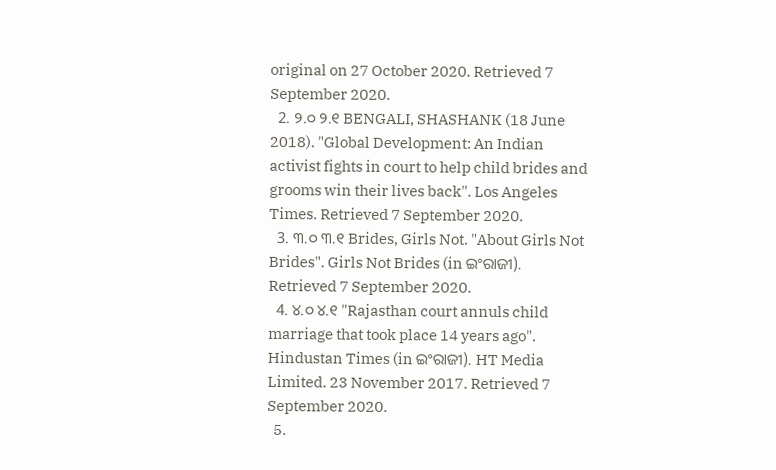original on 27 October 2020. Retrieved 7 September 2020.
  2. ୨.୦ ୨.୧ BENGALI, SHASHANK (18 June 2018). "Global Development: An Indian activist fights in court to help child brides and grooms win their lives back". Los Angeles Times. Retrieved 7 September 2020.
  3. ୩.୦ ୩.୧ Brides, Girls Not. "About Girls Not Brides". Girls Not Brides (in ଇଂରାଜୀ). Retrieved 7 September 2020.
  4. ୪.୦ ୪.୧ "Rajasthan court annuls child marriage that took place 14 years ago". Hindustan Times (in ଇଂରାଜୀ). HT Media Limited. 23 November 2017. Retrieved 7 September 2020.
  5.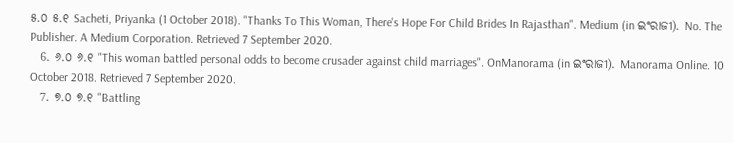୫.୦ ୫.୧ Sacheti, Priyanka (1 October 2018). "Thanks To This Woman, There's Hope For Child Brides In Rajasthan". Medium (in ଇଂରାଜୀ). No. The Publisher. A Medium Corporation. Retrieved 7 September 2020.
  6. ୬.୦ ୬.୧ "This woman battled personal odds to become crusader against child marriages". OnManorama (in ଇଂରାଜୀ). Manorama Online. 10 October 2018. Retrieved 7 September 2020.
  7. ୭.୦ ୭.୧ "Battling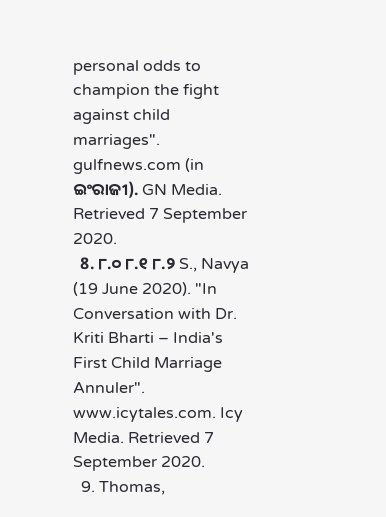personal odds to champion the fight against child marriages". gulfnews.com (in ଇଂରାଜୀ). GN Media. Retrieved 7 September 2020.
  8. ୮.୦ ୮.୧ ୮.୨ S., Navya (19 June 2020). "In Conversation with Dr. Kriti Bharti – India's First Child Marriage Annuler". www.icytales.com. Icy Media. Retrieved 7 September 2020.
  9. Thomas,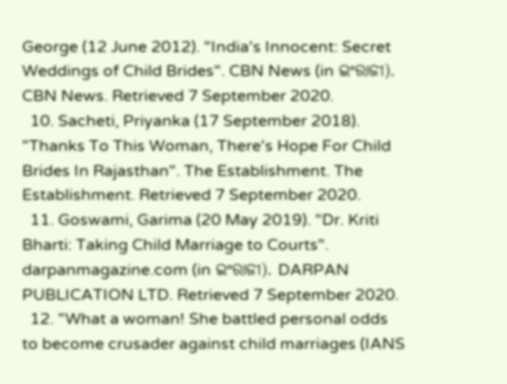George (12 June 2012). "India's Innocent: Secret Weddings of Child Brides". CBN News (in ଇଂରାଜୀ). CBN News. Retrieved 7 September 2020.
  10. Sacheti, Priyanka (17 September 2018). "Thanks To This Woman, There's Hope For Child Brides In Rajasthan". The Establishment. The Establishment. Retrieved 7 September 2020.
  11. Goswami, Garima (20 May 2019). "Dr. Kriti Bharti: Taking Child Marriage to Courts". darpanmagazine.com (in ଇଂରାଜୀ). DARPAN PUBLICATION LTD. Retrieved 7 September 2020.
  12. "What a woman! She battled personal odds to become crusader against child marriages (IANS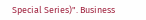Special Series)". Business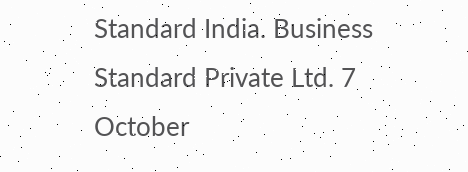Standard India. Business Standard Private Ltd. 7 October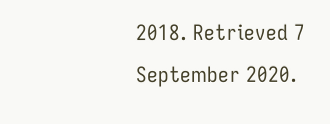2018. Retrieved 7 September 2020.